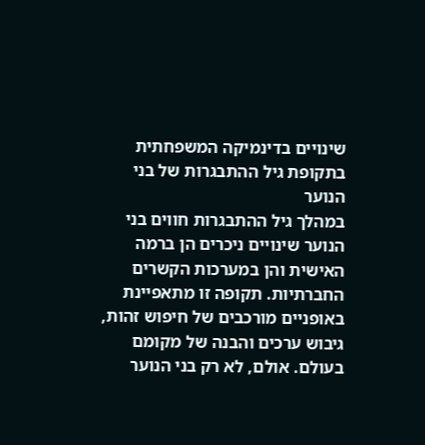שינויים בדינמיקה המשפחתית בתקופת גיל ההתבגרות של בני הנוער
במהלך גיל ההתבגרות חווים בני הנוער שינויים ניכרים הן ברמה האישית והן במערכות הקשרים החברתיות. תקופה זו מתאפיינת באופניים מורכבים של חיפוש זהות, גיבוש ערכים והבנה של מקומם בעולם. אולם, לא רק בני הנוער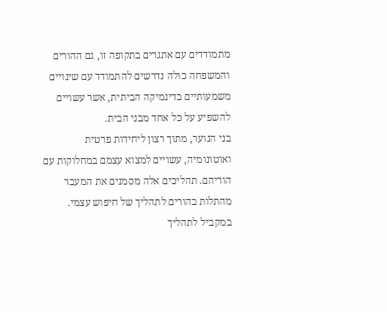מתמודדים עם אתגרים בתקופה זו, גם ההורים והמשפחה כולה נדרשים להתמודד עם שינויים משמעותיים בדינמיקה הביתית, אשר עשויים להשפיע על כל אחד מבני הבית.
בני הנוער, מתוך רצון ליחידות פרטית ואוטונומיה, עשויים למצוא עצמם במחלוקות עם הוריהם. תהליכים אלה מסמנים את המעבר מהתלות בהורים לתהליך של חיפוש עצמי. במקביל לתהליך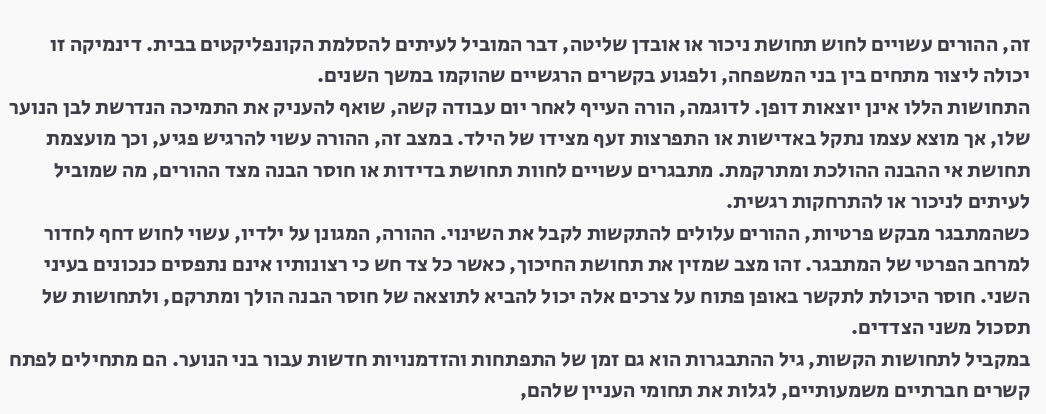זה, ההורים עשויים לחוש תחושת ניכור או אובדן שליטה, דבר המוביל לעיתים להסלמת הקונפליקטים בבית. דינמיקה זו יכולה ליצור מתחים בין בני המשפחה, ולפגוע בקשרים הרגשיים שהוקמו במשך השנים.
התחושות הללו אינן יוצאות דופן. לדוגמה, הורה העייף לאחר יום עבודה קשה, שואף להעניק את התמיכה הנדרשת לבן הנוער שלו, אך מוצא עצמו נתקל באדישות או התפרצות זעף מצידו של הילד. במצב זה, ההורה עשוי להרגיש פגיע, וכך מועצמת תחושת אי ההבנה ההולכת ומתרקמת. מתבגרים עשויים לחוות תחושת בדידות או חוסר הבנה מצד ההורים, מה שמוביל לעיתים לניכור או להתרחקות רגשית.
כשהמתבגר מבקש פרטיות, ההורים עלולים להתקשות לקבל את השינוי. ההורה, המגונן על ילדיו, עשוי לחוש דחף לחדור למרחב הפרטי של המתבגר. זהו מצב שמזין את תחושת החיכוך, כאשר כל צד חש כי רצונותיו אינם נתפסים כנכונים בעיני השני. חוסר היכולת לתקשר באופן פתוח על צרכים אלה יכול להביא לתוצאה של חוסר הבנה הולך ומתרקם, ולתחושות של תסכול משני הצדדים.
במקביל לתחושות הקשות, גיל ההתבגרות הוא גם זמן של התפתחות והזדמנויות חדשות עבור בני הנוער. הם מתחילים לפתח קשרים חברתיים משמעותיים, לגלות את תחומי העניין שלהם,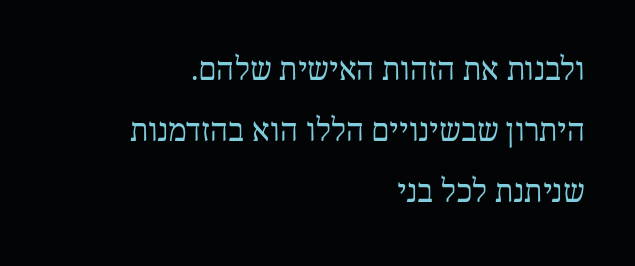ולבנות את הזהות האישית שלהם. היתרון שבשינויים הללו הוא בהזדמנות שניתנת לכל בני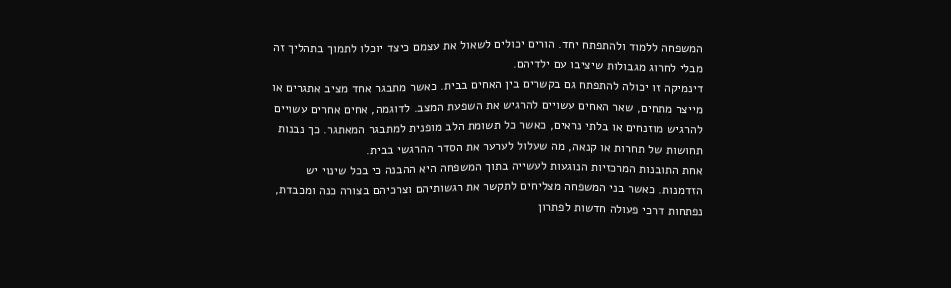המשפחה ללמוד ולהתפתח יחד. הורים יכולים לשאול את עצמם כיצד יוכלו לתמוך בתהליך זה מבלי לחרוג מגבולות שיציבו עם ילדיהם.
דינמיקה זו יכולה להתפתח גם בקשרים בין האחים בבית. כאשר מתבגר אחד מציב אתגרים או מייצר מתחים, שאר האחים עשויים להרגיש את השפעת המצב. לדוגמה, אחים אחרים עשויים להרגיש מוזנחים או בלתי נראים, כאשר כל תשומת הלב מופנית למתבגר המאתגר. כך נבנות תחושות של תחרות או קנאה, מה שעלול לערער את הסדר ההרגשי בבית.
אחת התובנות המרכזיות הנוגעות לעשייה בתוך המשפחה היא ההבנה כי בכל שינוי יש הזדמנות. כאשר בני המשפחה מצליחים לתקשר את רגשותיהם וצרכיהם בצורה כנה ומכבדת, נפתחות דרכי פעולה חדשות לפתרון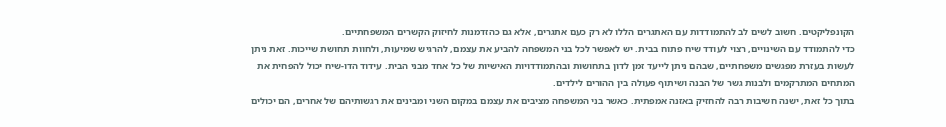הקונפליקטים. חשוב לשים לב להתמודדות עם האתגרים הללו לא רק כעם אתגרים, אלא גם כהזדמנות לחיזוק הקשרים המשפחתיים.
כדי להתמודד עם השינויים, רצוי לעודד שיח פתוח בבית. יש לאפשר לכל בני המשפחה להביע את עצמם, להרגיש שמיעוּת, ולחוות תחושת שייכות. זאת ניתן לעשות בעזרת מפגשים משפחתיים, שבהם ניתן לייעד זמן לדון בתחושות ובהתמודדויות האישיות של כל אחד מבני הבית. עידוד הדו-שיח יכול להפחית את המתחים המתרקמים ולבנות גשר של הבנה ושיתוף פעולה בין ההורים לילדים.
בתוך כל זאת, ישנה חשיבות רבה להחזיק באזנה אמפתית. כאשר בני המשפחה מציבים את עצמם במקום השני ומבינים את רגשותיהם של אחרים, הם יכולים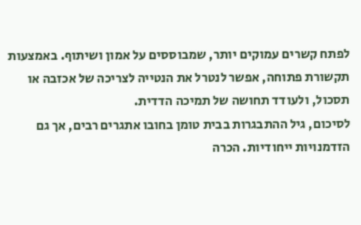לפתח קשרים עמוקים יותר, שמבוססים על אמון ושיתוף. באמצעות תקשורת פתוחה, אפשר לנטרל את הנטייה לצריכה של אכזבה או תסכול, ולעודד תחושה של תמיכה הדדית.
לסיכום, גיל ההתבגרות בבית טומן בחובו אתגרים רבים, אך גם הזדמנויות ייחודיות. הכרה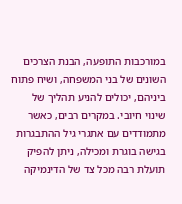במורכבות התופעה, הבנת הצרכים השונים של בני המשפחה, ושיח פתוח ביניהם, יכולים להניע תהליך של שינוי חיובי. במקרים רבים, כאשר מתמודדים עם אתגרי גיל ההתבגרות בגישה בוגרת ומכילה, ניתן להפיק תועלת רבה מכל צד של הדינמיקה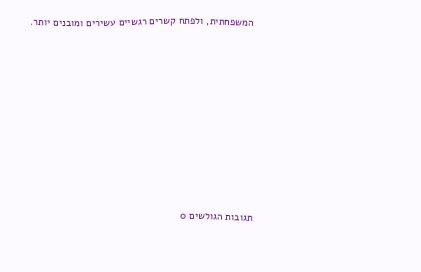המשפחתית, ולפתח קשרים רגשיים עשירים ומובנים יותר.












תגובות הגולשים 0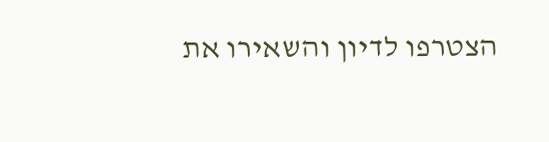הצטרפו לדיון והשאירו את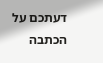דעתכם על הכתבה